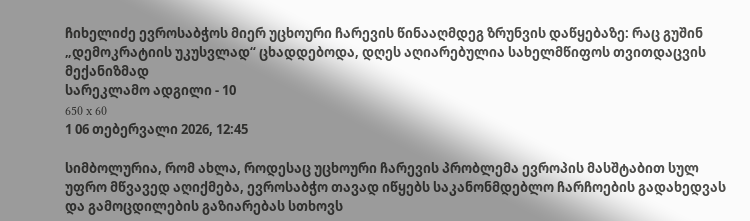ჩიხელიძე ევროსაბჭოს მიერ უცხოური ჩარევის წინააღმდეგ ზრუნვის დაწყებაზე: რაც გუშინ „დემოკრატიის უკუსვლად“ ცხადდებოდა, დღეს აღიარებულია სახელმწიფოს თვითდაცვის მექანიზმად
სარეკლამო ადგილი - 10
650 x 60
1 06 თებერვალი 2026, 12:45

სიმბოლურია, რომ ახლა, როდესაც უცხოური ჩარევის პრობლემა ევროპის მასშტაბით სულ უფრო მწვავედ აღიქმება, ევროსაბჭო თავად იწყებს საკანონმდებლო ჩარჩოების გადახედვას და გამოცდილების გაზიარებას სთხოვს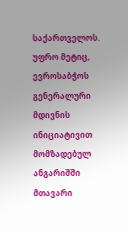საქართველოს. უფრო მეტიც, ევროსაბჭოს გენერალური მდივნის ინიციატივით მომზადებულ ანგარიშში მთავარი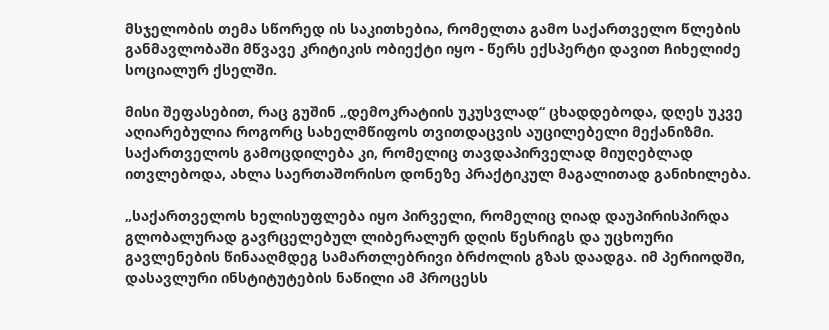მსჯელობის თემა სწორედ ის საკითხებია, რომელთა გამო საქართველო წლების განმავლობაში მწვავე კრიტიკის ობიექტი იყო - წერს ექსპერტი დავით ჩიხელიძე სოციალურ ქსელში.

მისი შეფასებით, რაც გუშინ „დემოკრატიის უკუსვლად“ ცხადდებოდა, დღეს უკვე აღიარებულია როგორც სახელმწიფოს თვითდაცვის აუცილებელი მექანიზმი. საქართველოს გამოცდილება კი, რომელიც თავდაპირველად მიუღებლად ითვლებოდა, ახლა საერთაშორისო დონეზე პრაქტიკულ მაგალითად განიხილება.

„საქართველოს ხელისუფლება იყო პირველი, რომელიც ღიად დაუპირისპირდა გლობალურად გავრცელებულ ლიბერალურ დღის წესრიგს და უცხოური გავლენების წინააღმდეგ სამართლებრივი ბრძოლის გზას დაადგა. იმ პერიოდში, დასავლური ინსტიტუტების ნაწილი ამ პროცესს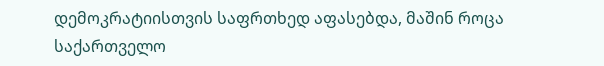დემოკრატიისთვის საფრთხედ აფასებდა, მაშინ როცა საქართველო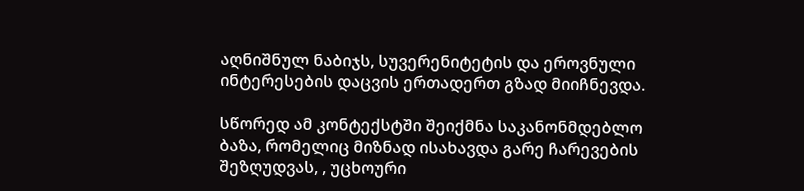აღნიშნულ ნაბიჯს, სუვერენიტეტის და ეროვნული ინტერესების დაცვის ერთადერთ გზად მიიჩნევდა.

სწორედ ამ კონტექსტში შეიქმნა საკანონმდებლო ბაზა, რომელიც მიზნად ისახავდა გარე ჩარევების შეზღუდვას, , უცხოური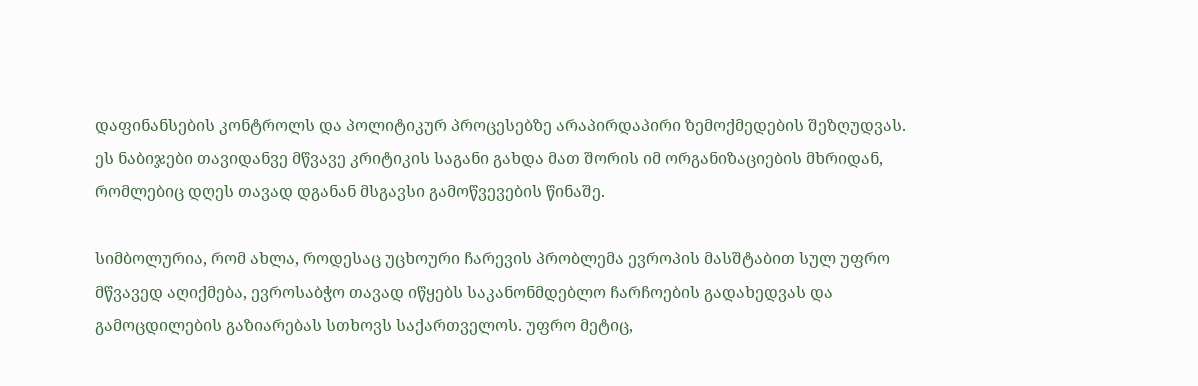დაფინანსების კონტროლს და პოლიტიკურ პროცესებზე არაპირდაპირი ზემოქმედების შეზღუდვას. ეს ნაბიჯები თავიდანვე მწვავე კრიტიკის საგანი გახდა მათ შორის იმ ორგანიზაციების მხრიდან, რომლებიც დღეს თავად დგანან მსგავსი გამოწვევების წინაშე.

სიმბოლურია, რომ ახლა, როდესაც უცხოური ჩარევის პრობლემა ევროპის მასშტაბით სულ უფრო მწვავედ აღიქმება, ევროსაბჭო თავად იწყებს საკანონმდებლო ჩარჩოების გადახედვას და გამოცდილების გაზიარებას სთხოვს საქართველოს. უფრო მეტიც,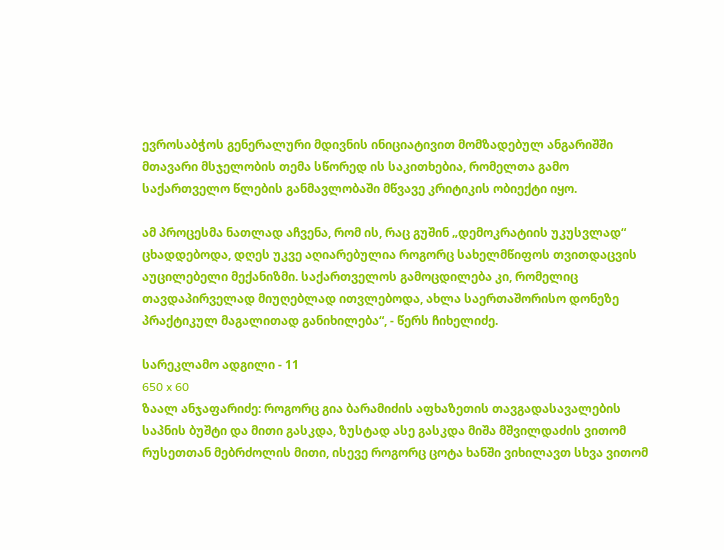ევროსაბჭოს გენერალური მდივნის ინიციატივით მომზადებულ ანგარიშში მთავარი მსჯელობის თემა სწორედ ის საკითხებია, რომელთა გამო საქართველო წლების განმავლობაში მწვავე კრიტიკის ობიექტი იყო.

ამ პროცესმა ნათლად აჩვენა, რომ ის, რაც გუშინ „დემოკრატიის უკუსვლად“ ცხადდებოდა, დღეს უკვე აღიარებულია როგორც სახელმწიფოს თვითდაცვის აუცილებელი მექანიზმი. საქართველოს გამოცდილება კი, რომელიც თავდაპირველად მიუღებლად ითვლებოდა, ახლა საერთაშორისო დონეზე პრაქტიკულ მაგალითად განიხილება“, - წერს ჩიხელიძე.

სარეკლამო ადგილი - 11
650 x 60
ზაალ ანჯაფარიძე: როგორც გია ბარამიძის აფხაზეთის თავგადასავალების საპნის ბუშტი და მითი გასკდა, ზუსტად ასე გასკდა მიშა მშვილდაძის ვითომ რუსეთთან მებრძოლის მითი, ისევე როგორც ცოტა ხანში ვიხილავთ სხვა ვითომ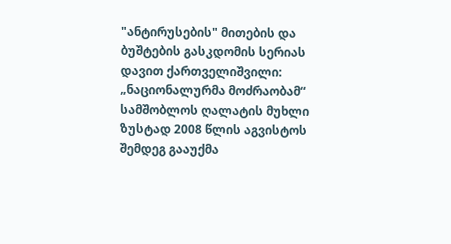"ანტირუსების" მითების და ბუშტების გასკდომის სერიას
დავით ქართველიშვილი: „ნაციონალურმა მოძრაობამ“ სამშობლოს ღალატის მუხლი ზუსტად 2008 წლის აგვისტოს შემდეგ გააუქმა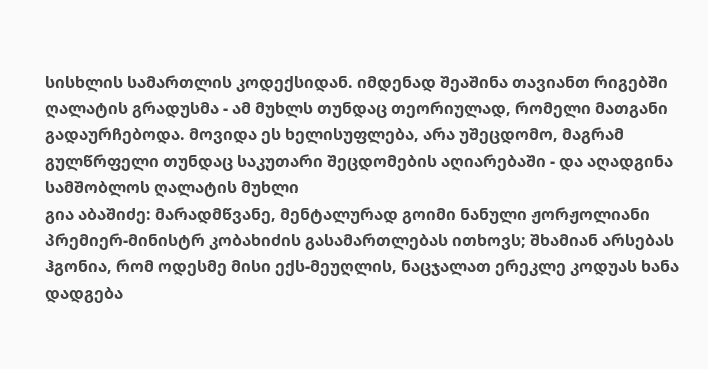სისხლის სამართლის კოდექსიდან. იმდენად შეაშინა თავიანთ რიგებში ღალატის გრადუსმა - ამ მუხლს თუნდაც თეორიულად, რომელი მათგანი გადაურჩებოდა. მოვიდა ეს ხელისუფლება, არა უშეცდომო, მაგრამ გულწრფელი თუნდაც საკუთარი შეცდომების აღიარებაში - და აღადგინა სამშობლოს ღალატის მუხლი
გია აბაშიძე: მარადმწვანე, მენტალურად გოიმი ნანული ჟორჟოლიანი პრემიერ-მინისტრ კობახიძის გასამართლებას ითხოვს; შხამიან არსებას ჰგონია, რომ ოდესმე მისი ექს-მეუღლის, ნაცჯალათ ერეკლე კოდუას ხანა დადგება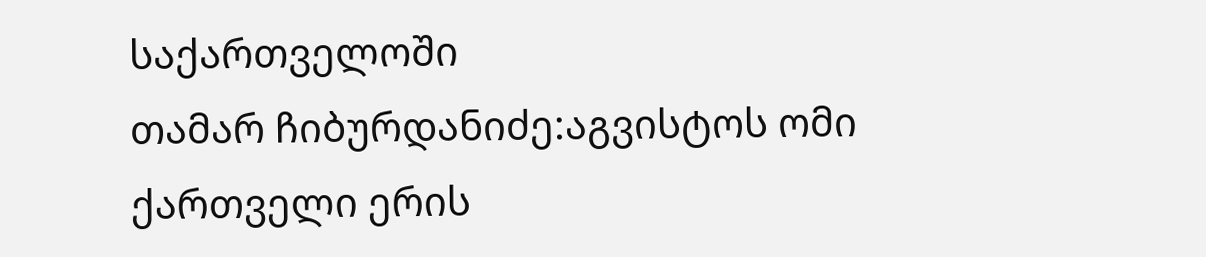საქართველოში
თამარ ჩიბურდანიძე:აგვისტოს ომი ქართველი ერის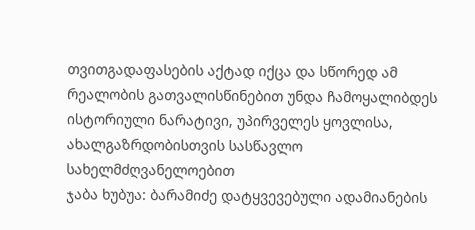თვითგადაფასების აქტად იქცა და სწორედ ამ რეალობის გათვალისწინებით უნდა ჩამოყალიბდეს ისტორიული ნარატივი, უპირველეს ყოვლისა, ახალგაზრდობისთვის სასწავლო სახელმძღვანელოებით
ჯაბა ხუბუა: ბარამიძე დატყვევებული ადამიანების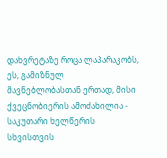დახვრეტაზე როცა ლაპარაკობს, ეს, გამიზნულ მავნებლობასთან ერთად, მისი ქვეცნობიერის ამოძახილია - საკუთარი ხელწერის სხვისთვის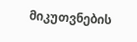მიკუთვნების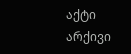აქტი
არქივი